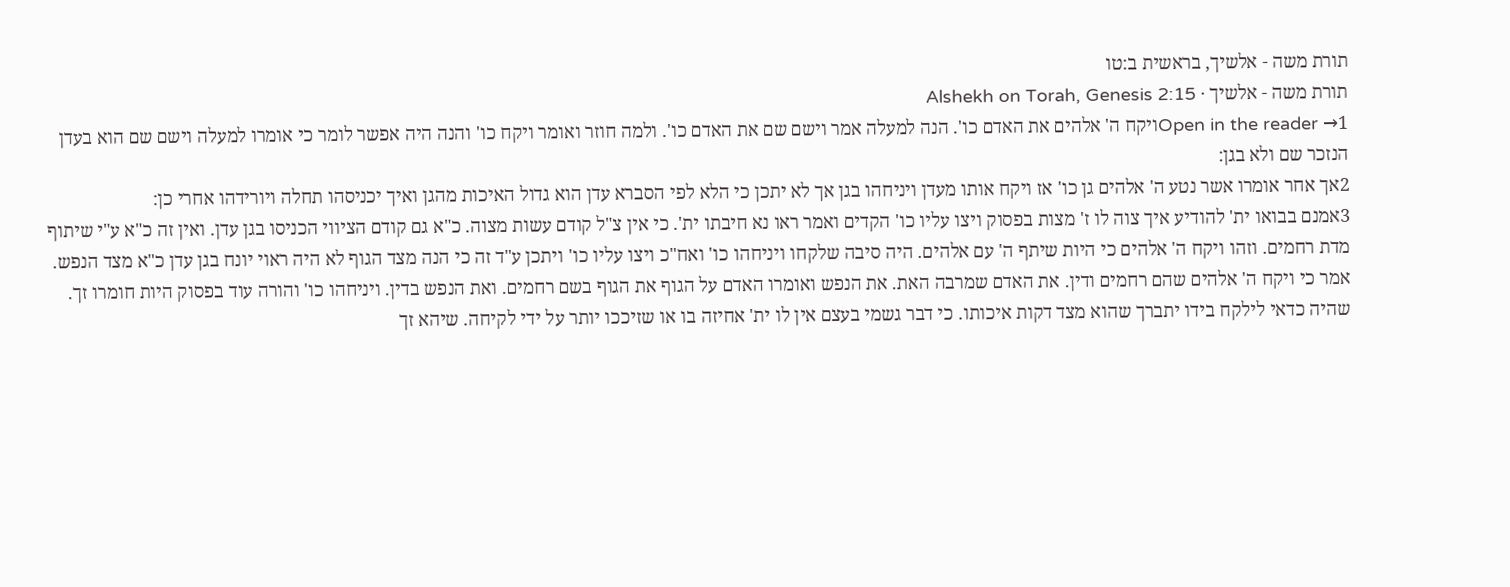תורת משה - אלשיך, בראשית ב:טו
תורת משה - אלשיך · Alshekh on Torah, Genesis 2:15
Open in the reader →1ויקח ה' אלהים את האדם כו'. הנה למעלה אמר וישם שם את האדם כו'. ולמה חוזר ואומר ויקח כו' והנה היה אפשר לומר כי אומרו למעלה וישם שם הוא בעדן הנזכר שם ולא בגן:
2אך אחר אומרו אשר נטע ה' אלהים גן כו' אז ויקח אותו מעדן ויניחהו בגן אך לא יתכן כי הלא לפי הסברא עדן הוא גדול האיכות מהגן ואיך יכניסהו תחלה ויורידהו אחרי כן:
3אמנם בבואו ית' להודיע איך צוה לו ז' מצות בפסוק ויצו עליו כו' הקדים ואמר ראו נא חיבתו ית'. כי אין צ"ל קודם עשות מצוה. כ"א גם קודם הציווי הכניסו בגן עדן. ואין זה כ"א ע"י שיתוף מדת רחמים. וזהו ויקח ה' אלהים כי היות שיתף ה' עם אלהים. היה סיבה שלקחו ויניחהו כו' ואח"כ ויצו עליו כו' ויתכן ע"ד זה כי הנה מצד הגוף לא היה ראוי יונח בגן עדן כ"א מצד הנפש. אמר כי ויקח ה' אלהים שהם רחמים ודין. את האדם שמרבה האת. את הנפש ואומרו האדם על הגוף את הגוף בשם רחמים. ואת הנפש בדין. ויניחהו כו' והורה עוד בפסוק היות חומרו זך. שהיה כדאי לילקח בידו יתברך שהוא מצד דקות איכותו. כי דבר גשמי בעצם אין לו ית' אחיזה בו או שזיככו יותר על ידי לקיחה. שיהא זך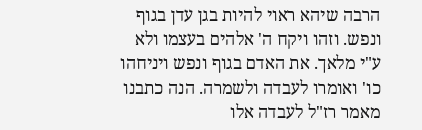הרבה שיהא ראוי להיות בגן עדן בגוף ונפש. וזהו ויקח ה' אלהים בעצמו ולא ע"י מלאך. את האדם בגוף ונפש ויניחהו כו' ואומרו לעבדה ולשמרה. הנה כתבנו מאמר רז"ל לעבדה אלו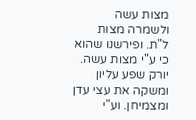מצות עשה ולשמרה מצות ל"ת. ופירשנו שהוא כי ע"י מצות עשה. יורק שפע עליון ומשקה את עצי עדן ומצמיחן. וע"י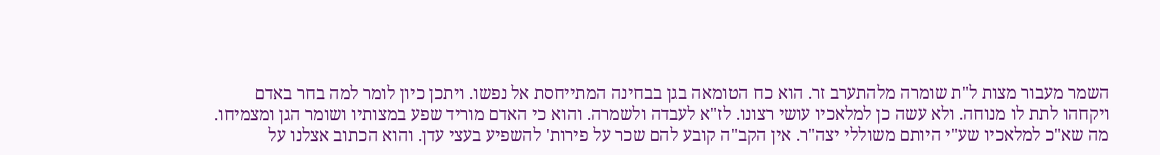השמר מעבור מצות ל"ת שומרה מלהתערב זר. הוא כח הטומאה בגן בבחינה המתייחסת אל נפשו. ויתכן כיון לומר למה בחר באדם ויקחהו לתת לו מנוחה. ולא עשה כן למלאכיו עושי רצונו. לז"א לעבדה ולשמרה. והוא כי האדם מוריד שפע במצותיו ושומר הגן ומצמיחו. מה שא"כ למלאכיו שע"י היותם משוללי יצה"ר. אין הקב"ה קובע להם שכר על פירות' להשפיע בעצי עדן. והוא הכתוב אצלנו על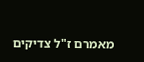מאמרם ז"ל צדיקים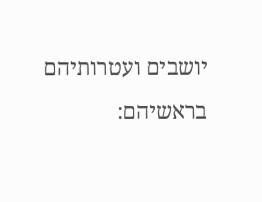יושבים ועטרותיהם בראשיהם: